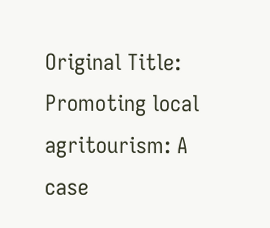Original Title: Promoting local agritourism: A case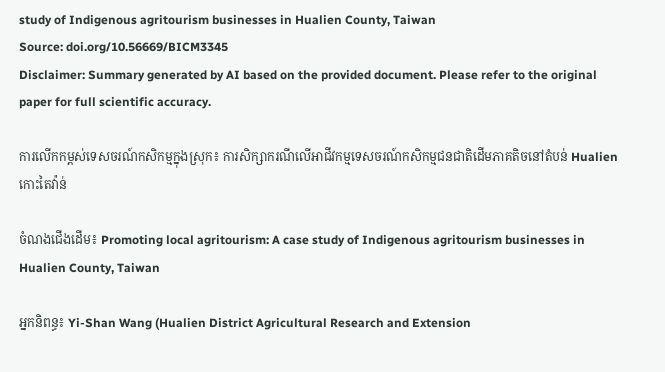study of Indigenous agritourism businesses in Hualien County, Taiwan
Source: doi.org/10.56669/BICM3345
Disclaimer: Summary generated by AI based on the provided document. Please refer to the original paper for full scientific accuracy.

ការលើកកម្ពស់ទេសចរណ៍កសិកម្មក្នុងស្រុក៖ ការសិក្សាករណីលើអាជីវកម្មទេសចរណ៍កសិកម្មជនជាតិដើមភាគតិចនៅតំបន់ Hualien កោះតៃវ៉ាន់

ចំណងជើងដើម៖ Promoting local agritourism: A case study of Indigenous agritourism businesses in Hualien County, Taiwan

អ្នកនិពន្ធ៖ Yi-Shan Wang (Hualien District Agricultural Research and Extension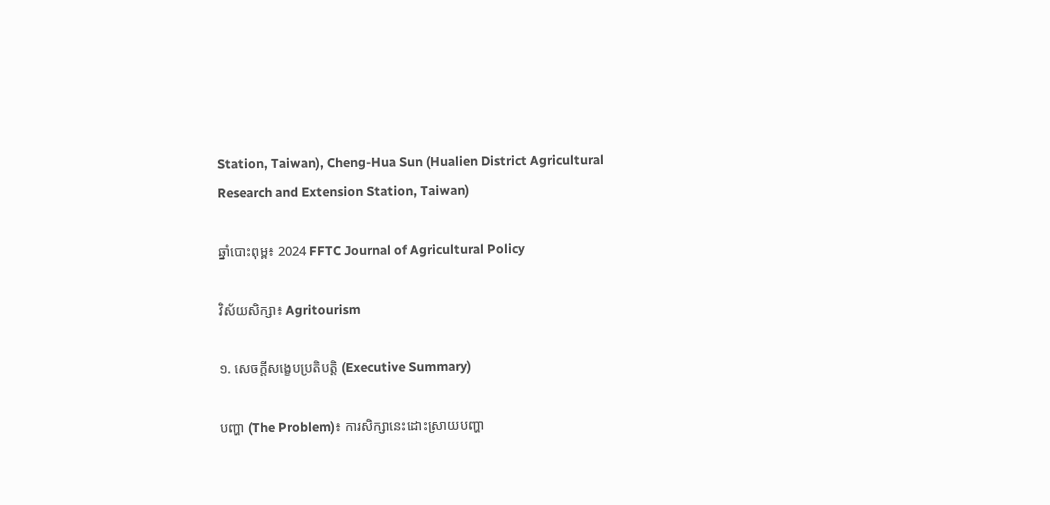Station, Taiwan), Cheng-Hua Sun (Hualien District Agricultural Research and Extension Station, Taiwan)

ឆ្នាំបោះពុម្ព៖ 2024 FFTC Journal of Agricultural Policy

វិស័យសិក្សា៖ Agritourism

១. សេចក្តីសង្ខេបប្រតិបត្តិ (Executive Summary)

បញ្ហា (The Problem)៖ ការសិក្សានេះដោះស្រាយបញ្ហា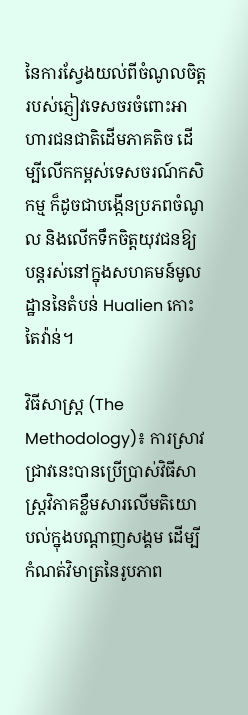នៃការស្វែងយល់ពីចំណូលចិត្តរបស់ភ្ញៀវទេសចរចំពោះអាហារជនជាតិដើមភាគតិច ដើម្បីលើកកម្ពស់ទេសចរណ៍កសិកម្ម ក៏ដូចជាបង្កើនប្រភពចំណូល និងលើកទឹកចិត្តយុវជនឱ្យបន្តរស់នៅក្នុងសហគមន៍មូលដ្ឋាននៃតំបន់ Hualien កោះតៃវ៉ាន់។

វិធីសាស្ត្រ (The Methodology)៖ ការស្រាវជ្រាវនេះបានប្រើប្រាស់វិធីសាស្ត្រវិភាគខ្លឹមសារលើមតិយោបល់ក្នុងបណ្តាញសង្គម ដើម្បីកំណត់វិមាត្រនៃរូបភាព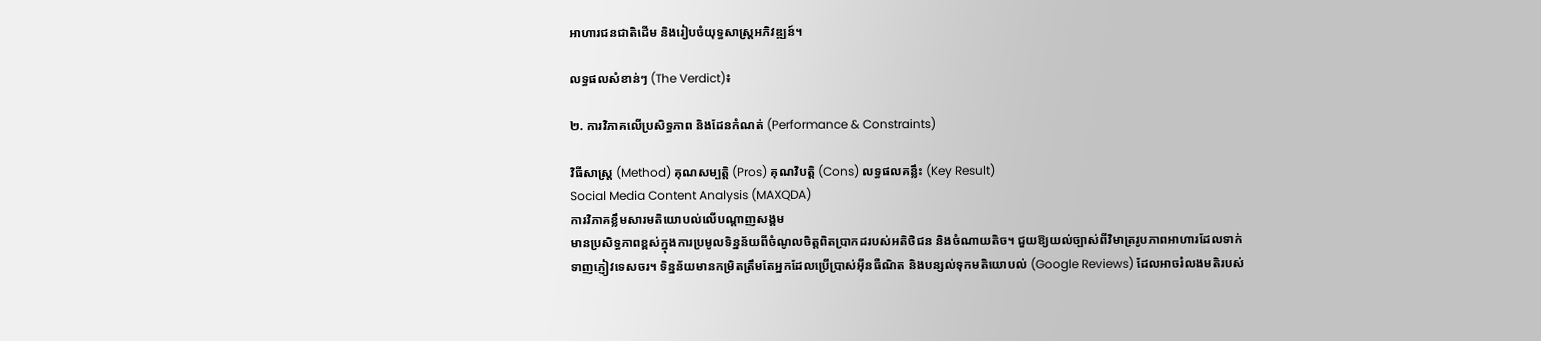អាហារជនជាតិដើម និងរៀបចំយុទ្ធសាស្ត្រអភិវឌ្ឍន៍។

លទ្ធផលសំខាន់ៗ (The Verdict)៖

២. ការវិភាគលើប្រសិទ្ធភាព និងដែនកំណត់ (Performance & Constraints)

វិធីសាស្ត្រ (Method) គុណសម្បត្តិ (Pros) គុណវិបត្តិ (Cons) លទ្ធផលគន្លឹះ (Key Result)
Social Media Content Analysis (MAXQDA)
ការវិភាគខ្លឹមសារមតិយោបល់លើបណ្តាញសង្គម
មានប្រសិទ្ធភាពខ្ពស់ក្នុងការប្រមូលទិន្នន័យពីចំណូលចិត្តពិតប្រាកដរបស់អតិថិជន និងចំណាយតិច។ ជួយឱ្យយល់ច្បាស់ពីវិមាត្ររូបភាពអាហារដែលទាក់ទាញភ្ញៀវទេសចរ។ ទិន្នន័យមានកម្រិតត្រឹមតែអ្នកដែលប្រើប្រាស់អ៊ីនធឺណិត និងបន្សល់ទុកមតិយោបល់ (Google Reviews) ដែលអាចរំលងមតិរបស់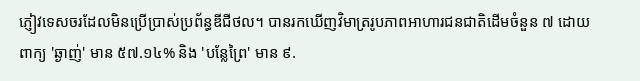ភ្ញៀវទេសចរដែលមិនប្រើប្រាស់ប្រព័ន្ធឌីជីថល។ បានរកឃើញវិមាត្ររូបភាពអាហារជនជាតិដើមចំនួន ៧ ដោយពាក្យ 'ឆ្ងាញ់' មាន ៥៧.១៤% និង 'បន្លែព្រៃ' មាន ៩.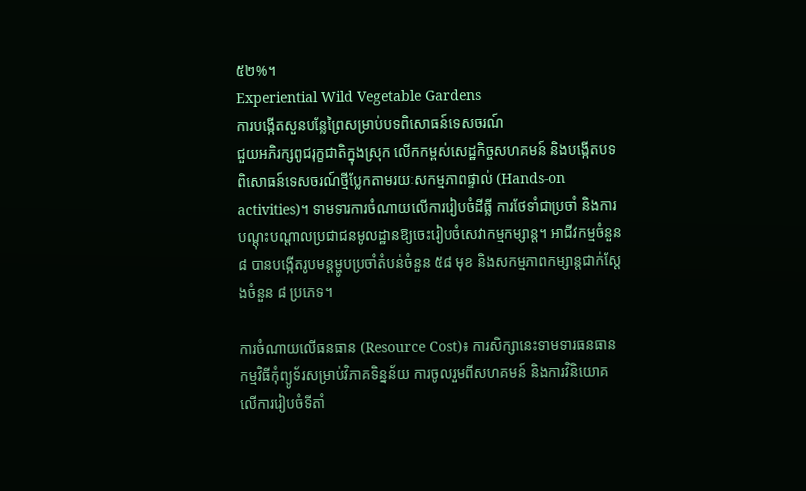៥២%។
Experiential Wild Vegetable Gardens
ការបង្កើតសួនបន្លែព្រៃសម្រាប់បទពិសោធន៍ទេសចរណ៍
ជួយអភិរក្សពូជរុក្ខជាតិក្នុងស្រុក លើកកម្ពស់សេដ្ឋកិច្ចសហគមន៍ និងបង្កើតបទពិសោធន៍ទេសចរណ៍ថ្មីប្លែកតាមរយៈសកម្មភាពផ្ទាល់ (Hands-on activities)។ ទាមទារការចំណាយលើការរៀបចំដីធ្លី ការថែទាំជាប្រចាំ និងការបណ្តុះបណ្តាលប្រជាជនមូលដ្ឋានឱ្យចេះរៀបចំសេវាកម្មកម្សាន្ត។ អាជីវកម្មចំនួន ៨ បានបង្កើតរូបមន្តម្ហូបប្រចាំតំបន់ចំនួន ៥៨ មុខ និងសកម្មភាពកម្សាន្តជាក់ស្តែងចំនួន ៨ ប្រភេទ។

ការចំណាយលើធនធាន (Resource Cost)៖ ការសិក្សានេះទាមទារធនធានកម្មវិធីកុំព្យូទ័រសម្រាប់វិភាគទិន្នន័យ ការចូលរួមពីសហគមន៍ និងការវិនិយោគលើការរៀបចំទីតាំ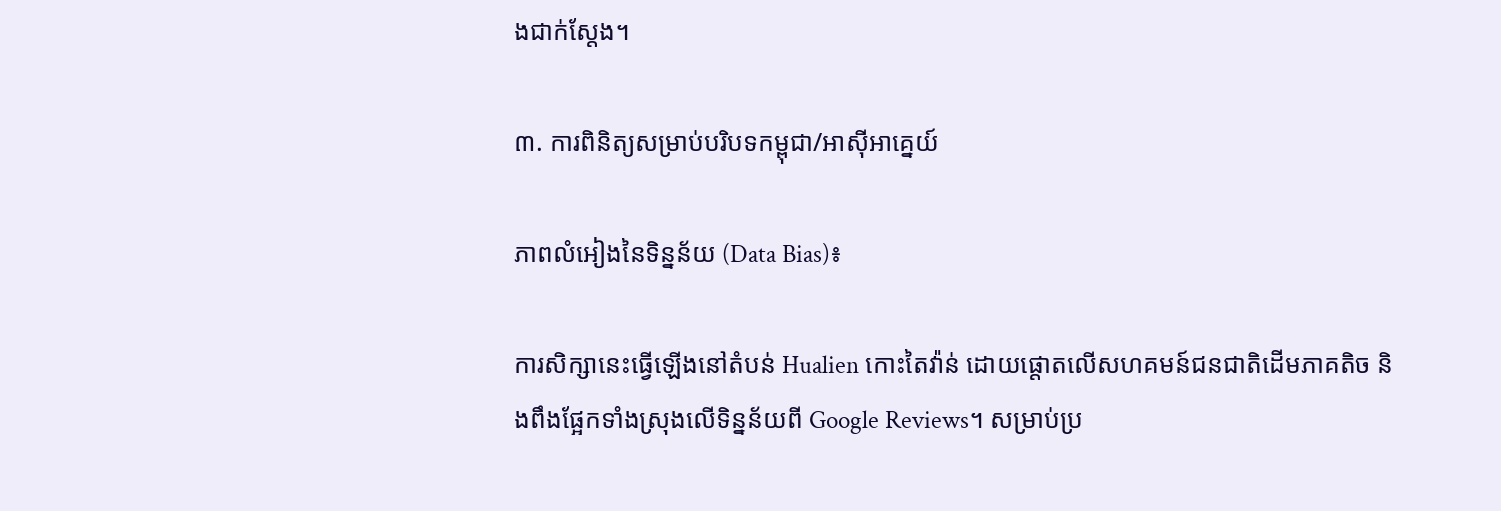ងជាក់ស្តែង។

៣. ការពិនិត្យសម្រាប់បរិបទកម្ពុជា/អាស៊ីអាគ្នេយ៍

ភាពលំអៀងនៃទិន្នន័យ (Data Bias)៖

ការសិក្សានេះធ្វើឡើងនៅតំបន់ Hualien កោះតៃវ៉ាន់ ដោយផ្តោតលើសហគមន៍ជនជាតិដើមភាគតិច និងពឹងផ្អែកទាំងស្រុងលើទិន្នន័យពី Google Reviews។ សម្រាប់ប្រ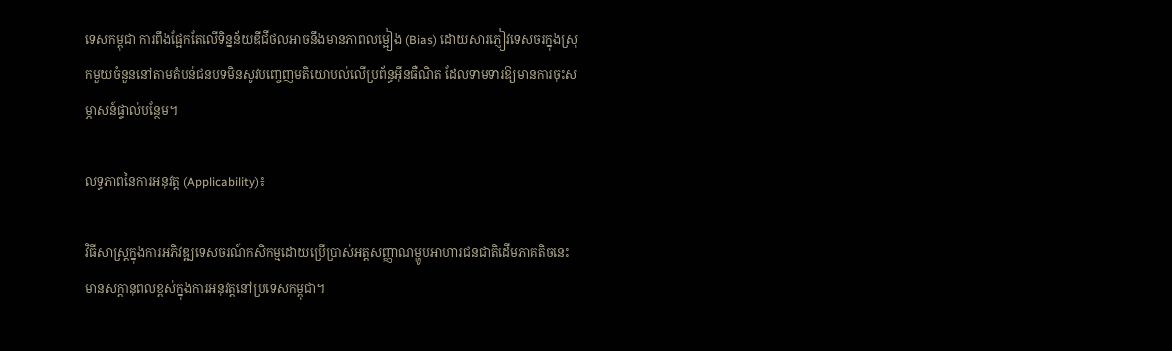ទេសកម្ពុជា ការពឹងផ្អែកតែលើទិន្នន័យឌីជីថលអាចនឹងមានភាពលម្អៀង (Bias) ដោយសារភ្ញៀវទេសចរក្នុងស្រុកមួយចំនួននៅតាមតំបន់ជនបទមិនសូវបញ្ចេញមតិយោបល់លើប្រព័ន្ធអ៊ីនធឺណិត ដែលទាមទារឱ្យមានការចុះសម្ភាសន៍ផ្ទាល់បន្ថែម។

លទ្ធភាពនៃការអនុវត្ត (Applicability)៖

វិធីសាស្ត្រក្នុងការអភិវឌ្ឍទេសចរណ៍កសិកម្មដោយប្រើប្រាស់អត្តសញ្ញាណម្ហូបអាហារជនជាតិដើមភាគតិចនេះ មានសក្តានុពលខ្ពស់ក្នុងការអនុវត្តនៅប្រទេសកម្ពុជា។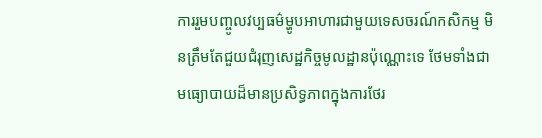ការរួមបញ្ចូលវប្បធម៌ម្ហូបអាហារជាមួយទេសចរណ៍កសិកម្ម មិនត្រឹមតែជួយជំរុញសេដ្ឋកិច្ចមូលដ្ឋានប៉ុណ្ណោះទេ ថែមទាំងជាមធ្យោបាយដ៏មានប្រសិទ្ធភាពក្នុងការថែរ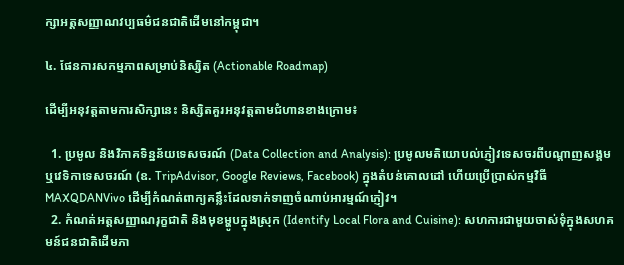ក្សាអត្តសញ្ញាណវប្បធម៌ជនជាតិដើមនៅកម្ពុជា។

៤. ផែនការសកម្មភាពសម្រាប់និស្សិត (Actionable Roadmap)

ដើម្បីអនុវត្តតាមការសិក្សានេះ និស្សិតគួរអនុវត្តតាមជំហានខាងក្រោម៖

  1. ប្រមូល និងវិភាគទិន្នន័យទេសចរណ៍ (Data Collection and Analysis): ប្រមូលមតិយោបល់ភ្ញៀវទេសចរពីបណ្តាញសង្គម ឬវេទិកាទេសចរណ៍ (ឧ. TripAdvisor, Google Reviews, Facebook) ក្នុងតំបន់គោលដៅ ហើយប្រើប្រាស់កម្មវិធី MAXQDANVivo ដើម្បីកំណត់ពាក្យគន្លឹះដែលទាក់ទាញចំណាប់អារម្មណ៍ភ្ញៀវ។
  2. កំណត់អត្តសញ្ញាណរុក្ខជាតិ និងមុខម្ហូបក្នុងស្រុក (Identify Local Flora and Cuisine): សហការជាមួយចាស់ទុំក្នុងសហគមន៍ជនជាតិដើមភា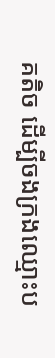គតិច ដើម្បីចងក្រងឈ្មោះប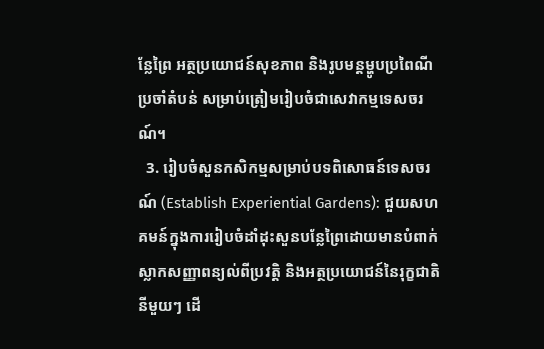ន្លែព្រៃ អត្ថប្រយោជន៍សុខភាព និងរូបមន្តម្ហូបប្រពៃណីប្រចាំតំបន់ សម្រាប់ត្រៀមរៀបចំជាសេវាកម្មទេសចរណ៍។
  3. រៀបចំសួនកសិកម្មសម្រាប់បទពិសោធន៍ទេសចរណ៍ (Establish Experiential Gardens): ជួយសហគមន៍ក្នុងការរៀបចំដាំដុះសួនបន្លែព្រៃដោយមានបំពាក់ស្លាកសញ្ញាពន្យល់ពីប្រវត្តិ និងអត្ថប្រយោជន៍នៃរុក្ខជាតិនីមួយៗ ដើ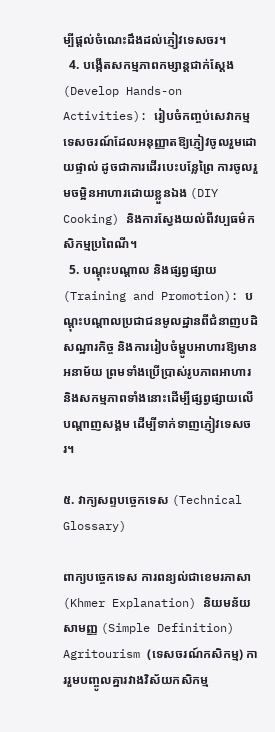ម្បីផ្តល់ចំណេះដឹងដល់ភ្ញៀវទេសចរ។
  4. បង្កើតសកម្មភាពកម្សាន្តជាក់ស្តែង (Develop Hands-on Activities): រៀបចំកញ្ចប់សេវាកម្មទេសចរណ៍ដែលអនុញ្ញាតឱ្យភ្ញៀវចូលរួមដោយផ្ទាល់ ដូចជាការដើរបេះបន្លែព្រៃ ការចូលរួមចម្អិនអាហារដោយខ្លួនឯង (DIY Cooking) និងការស្វែងយល់ពីវប្បធម៌កសិកម្មប្រពៃណី។
  5. បណ្តុះបណ្តាល និងផ្សព្វផ្សាយ (Training and Promotion): បណ្តុះបណ្តាលប្រជាជនមូលដ្ឋានពីជំនាញបដិសណ្ឋារកិច្ច និងការរៀបចំម្ហូបអាហារឱ្យមានអនាម័យ ព្រមទាំងប្រើប្រាស់រូបភាពអាហារ និងសកម្មភាពទាំងនោះដើម្បីផ្សព្វផ្សាយលើបណ្តាញសង្គម ដើម្បីទាក់ទាញភ្ញៀវទេសចរ។

៥. វាក្យសព្ទបច្ចេកទេស (Technical Glossary)

ពាក្យបច្ចេកទេស ការពន្យល់ជាខេមរភាសា (Khmer Explanation) និយមន័យសាមញ្ញ (Simple Definition)
Agritourism (ទេសចរណ៍កសិកម្ម) ការរួមបញ្ចូលគ្នារវាងវិស័យកសិកម្ម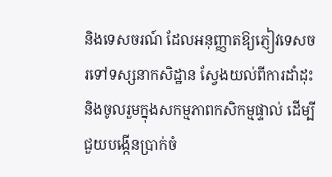និងទេសចរណ៍ ដែលអនុញ្ញាតឱ្យភ្ញៀវទេសចរទៅទស្សនាកសិដ្ឋាន ស្វែងយល់ពីការដាំដុះ និងចូលរួមក្នុងសកម្មភាពកសិកម្មផ្ទាល់ ដើម្បីជួយបង្កើនប្រាក់ចំ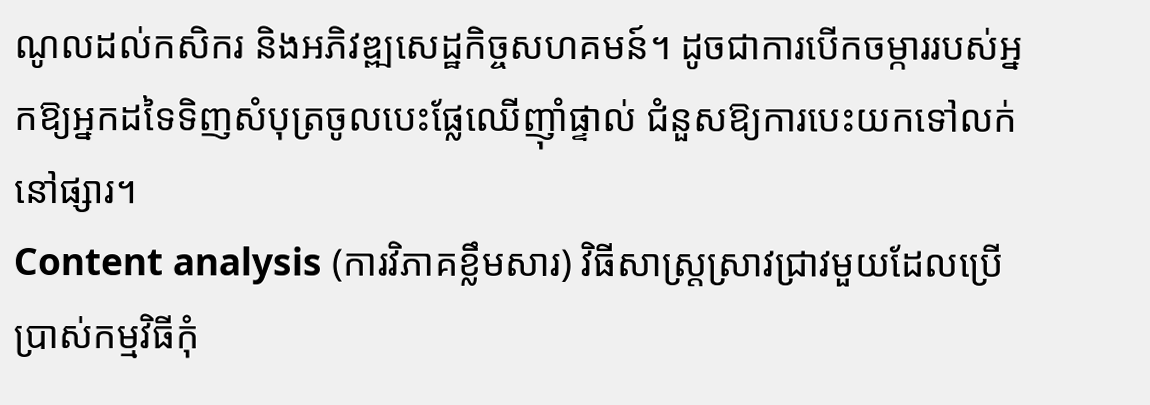ណូលដល់កសិករ និងអភិវឌ្ឍសេដ្ឋកិច្ចសហគមន៍។ ដូចជាការបើកចម្ការរបស់អ្នកឱ្យអ្នកដទៃទិញសំបុត្រចូលបេះផ្លែឈើញ៉ាំផ្ទាល់ ជំនួសឱ្យការបេះយកទៅលក់នៅផ្សារ។
Content analysis (ការវិភាគខ្លឹមសារ) វិធីសាស្ត្រស្រាវជ្រាវមួយដែលប្រើប្រាស់កម្មវិធីកុំ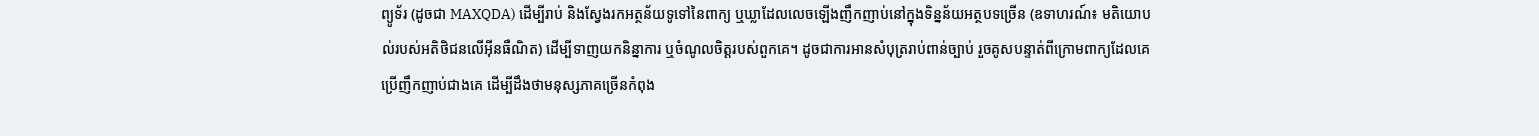ព្យូទ័រ (ដូចជា MAXQDA) ដើម្បីរាប់ និងស្វែងរកអត្ថន័យទូទៅនៃពាក្យ ឬឃ្លាដែលលេចឡើងញឹកញាប់នៅក្នុងទិន្នន័យអត្ថបទច្រើន (ឧទាហរណ៍៖ មតិយោបល់របស់អតិថិជនលើអ៊ីនធឺណិត) ដើម្បីទាញយកនិន្នាការ ឬចំណូលចិត្តរបស់ពួកគេ។ ដូចជាការអានសំបុត្ររាប់ពាន់ច្បាប់ រួចគូសបន្ទាត់ពីក្រោមពាក្យដែលគេប្រើញឹកញាប់ជាងគេ ដើម្បីដឹងថាមនុស្សភាគច្រើនកំពុង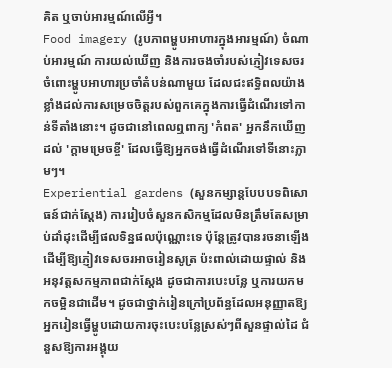គិត ឬចាប់អារម្មណ៍លើអ្វី។
Food imagery (រូបភាពម្ហូបអាហារក្នុងអារម្មណ៍) ចំណាប់អារម្មណ៍ ការយល់ឃើញ និងការចងចាំរបស់ភ្ញៀវទេសចរចំពោះម្ហូបអាហារប្រចាំតំបន់ណាមួយ ដែលជះឥទ្ធិពលយ៉ាងខ្លាំងដល់ការសម្រេចចិត្តរបស់ពួកគេក្នុងការធ្វើដំណើរទៅកាន់ទីតាំងនោះ។ ដូចជានៅពេលឮពាក្យ 'កំពត' អ្នកនឹកឃើញដល់ 'ក្តាមម្រេចខ្ចី' ដែលធ្វើឱ្យអ្នកចង់ធ្វើដំណើរទៅទីនោះភ្លាមៗ។
Experiential gardens (សួនកម្សាន្តបែបបទពិសោធន៍ជាក់ស្តែង) ការរៀបចំសួនកសិកម្មដែលមិនត្រឹមតែសម្រាប់ដាំដុះដើម្បីផលទិន្នផលប៉ុណ្ណោះទេ ប៉ុន្តែត្រូវបានរចនាឡើងដើម្បីឱ្យភ្ញៀវទេសចរអាចរៀនសូត្រ ប៉ះពាល់ដោយផ្ទាល់ និងអនុវត្តសកម្មភាពជាក់ស្តែង ដូចជាការបេះបន្លែ ឬការយកមកចម្អិនជាដើម។ ដូចជាថ្នាក់រៀនក្រៅប្រព័ន្ធដែលអនុញ្ញាតឱ្យអ្នករៀនធ្វើម្ហូបដោយការចុះបេះបន្លែស្រស់ៗពីសួនផ្ទាល់ដៃ ជំនួសឱ្យការអង្គុយ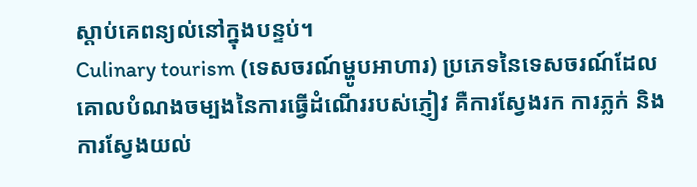ស្តាប់គេពន្យល់នៅក្នុងបន្ទប់។
Culinary tourism (ទេសចរណ៍ម្ហូបអាហារ) ប្រភេទនៃទេសចរណ៍ដែលគោលបំណងចម្បងនៃការធ្វើដំណើររបស់ភ្ញៀវ គឺការស្វែងរក ការភ្លក់ និងការស្វែងយល់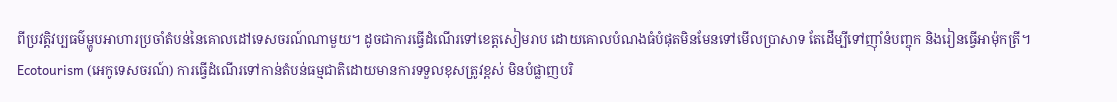ពីប្រវត្តិវប្បធម៌ម្ហូបអាហារប្រចាំតំបន់នៃគោលដៅទេសចរណ៍ណាមួយ។ ដូចជាការធ្វើដំណើរទៅខេត្តសៀមរាប ដោយគោលបំណងធំបំផុតមិនមែនទៅមើលប្រាសាទ តែដើម្បីទៅញ៉ាំនំបញ្ចុក និងរៀនធ្វើអាម៉ុកត្រី។
Ecotourism (អេកូទេសចរណ៍) ការធ្វើដំណើរទៅកាន់តំបន់ធម្មជាតិដោយមានការទទួលខុសត្រូវខ្ពស់ មិនបំផ្លាញបរិ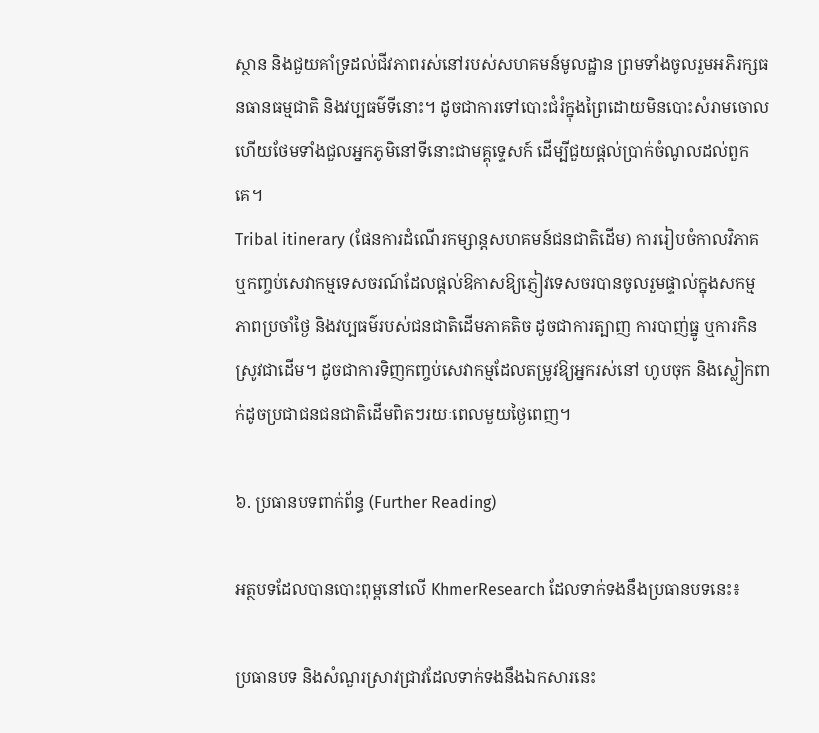ស្ថាន និងជួយគាំទ្រដល់ជីវភាពរស់នៅរបស់សហគមន៍មូលដ្ឋាន ព្រមទាំងចូលរួមអភិរក្សធនធានធម្មជាតិ និងវប្បធម៌ទីនោះ។ ដូចជាការទៅបោះជំរំក្នុងព្រៃដោយមិនបោះសំរាមចោល ហើយថែមទាំងជួលអ្នកភូមិនៅទីនោះជាមគ្គុទ្ទេសក៍ ដើម្បីជួយផ្តល់ប្រាក់ចំណូលដល់ពួកគេ។
Tribal itinerary (ផែនការដំណើរកម្សាន្តសហគមន៍ជនជាតិដើម) ការរៀបចំកាលវិភាគ ឬកញ្ចប់សេវាកម្មទេសចរណ៍ដែលផ្តល់ឱកាសឱ្យភ្ញៀវទេសចរបានចូលរួមផ្ទាល់ក្នុងសកម្មភាពប្រចាំថ្ងៃ និងវប្បធម៌របស់ជនជាតិដើមភាគតិច ដូចជាការត្បាញ ការបាញ់ធ្នូ ឬការកិនស្រូវជាដើម។ ដូចជាការទិញកញ្ចប់សេវាកម្មដែលតម្រូវឱ្យអ្នករស់នៅ ហូបចុក និងស្លៀកពាក់ដូចប្រជាជនជនជាតិដើមពិតៗរយៈពេលមួយថ្ងៃពេញ។

៦. ប្រធានបទពាក់ព័ន្ធ (Further Reading)

អត្ថបទដែលបានបោះពុម្ពនៅលើ KhmerResearch ដែលទាក់ទងនឹងប្រធានបទនេះ៖

ប្រធានបទ និងសំណួរស្រាវជ្រាវដែលទាក់ទងនឹងឯកសារនេះ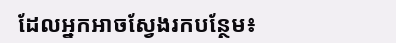ដែលអ្នកអាចស្វែងរកបន្ថែម៖